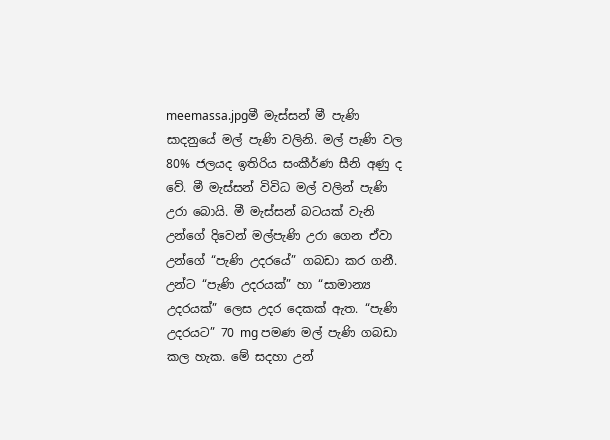meemassa.jpgමී මැස්සන් මී පැණි සාදනුයේ මල් පැණි වලිනි. මල් පැණි වල 80% ජලයද ඉතිරිය සංකීර්ණ සීනි අණු ද වේ. මී මැස්සන් විවිධ මල් වලින් පැණි උරා බොයි. මී මැස්සන් බටයක් වැනි උන්ගේ දිවෙන් මල්පැණි උරා ගෙන ඒවා උන්ගේ “පැණි උදරයේ” ගබඩා කර ගනී. උන්ට “පැණි උදරයක්” හා “සාමාන්‍ය උදරයක්” ලෙස උදර දෙකක් ඇත. “පැණි උදරයට” 70 mg පමණ මල් පැණි ගබඩා කල හැක. මේ සදහා උන්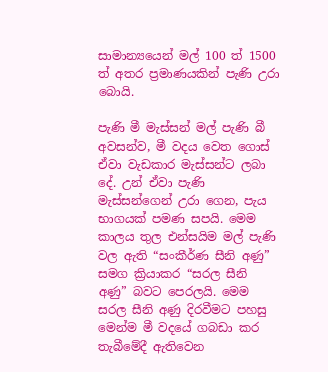සාමාන්‍යයෙන් මල් 100 ත්‍ 1500 ත් අතර ප්‍රමාණයකින් පැණි උරා බොයි.

පැණි මී මැස්සන් මල් පැණි බී අවසන්ව, මී වදය වෙත ගොස් ඒවා වැඩකාර මැස්සන්ට ලබා දේ. උන් ඒවා පැණි මැස්සන්ගෙන් උරා ගෙන, පැය භාගයක් පමණ සපයි. මෙම කාලය තුල එන්සයිම මල් පැණි වල ඇති “සංකීර්ණ සීනි අණු” සමග ක්‍රියාකර “සරල සීනි අණු” බවට පෙරලයි. මෙම සරල සීනි අණු දිරවීමට පහසු මෙන්ම මී වදයේ ගබඩා කර තැබීමේදී ඇතිවෙන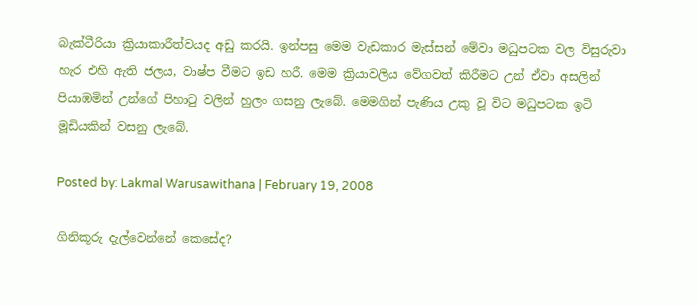බැක්ටීරියා ක්‍රියාකාරීත්වයද අඩු කරයි. ඉන්පසු මෙම වැඩකාර මැස්සන් මේවා මධුපටක වල විසුරුවා හැර එහි ඇති ජලය, වාෂ්ප වීමට ඉඩ හරී. මෙම ක්‍රියාවලිය වේගවත් කිරීමට උන් ඒවා අසලින් පියාඹමින් උන්ගේ පිහාටු වලින් හුලං ගසනු ලැබේ. මෙමගින් පැණිය උකු වූ විට මධුපටක ඉටි මූඩියකින් වසනු ලැබේ.

Posted by: Lakmal Warusawithana | February 19, 2008

ගිනිකූරු දැල්වෙන්නේ කෙසේද?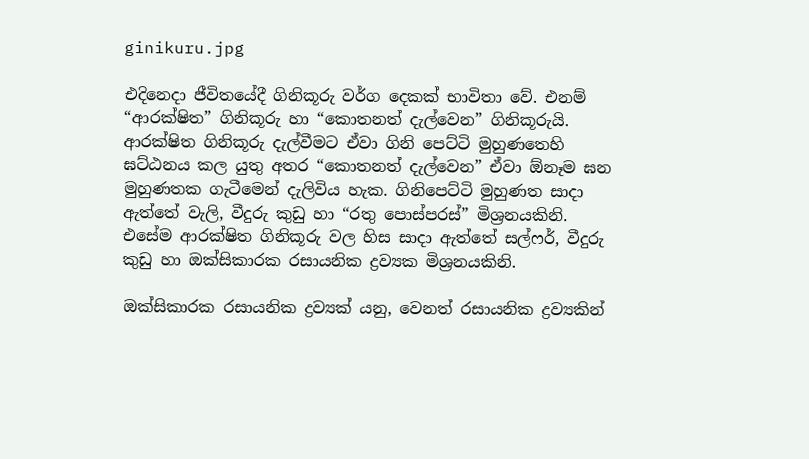ginikuru.jpg

එදිනෙදා ජීවිතයේදී ගිනිකූරු වර්ග දෙකක් භාවිතා වේ. එනම් “ආරක්ෂිත” ගිනිකූරු හා “කොතනත් දැල්වෙන” ගිනිකූරුයි. ආරක්ෂිත ගිනිකූරු දැල්වීමට ඒවා ගිනි පෙට්ටි මුහුණතෙහි ඝට්ඨනය කල යුතු අතර “කොතනත් දැල්වෙන” ඒවා ඕනෑම ඝන මුහුණතක ගැටීමෙන් දැලිවිය හැක. ගිනිපෙට්ටි මුහුණත සාදා ඇත්තේ වැලි, වීදුරු කුඩු හා “රතු පොස්පරස්” මිශ්‍රනයකිනි. එසේම ආරක්ෂිත ගිනිකූරු වල හිස සාදා ඇත්තේ සල්ෆර්, වීදුරු කුඩු හා ඔක්සිකාරක රසායනික ද්‍රව්‍යක මිශ්‍රනයකිනි.

ඔක්සිකාරක රසායනික ද්‍රව්‍යක් යනු, වෙනත් රසායනික ද්‍රව්‍යකින්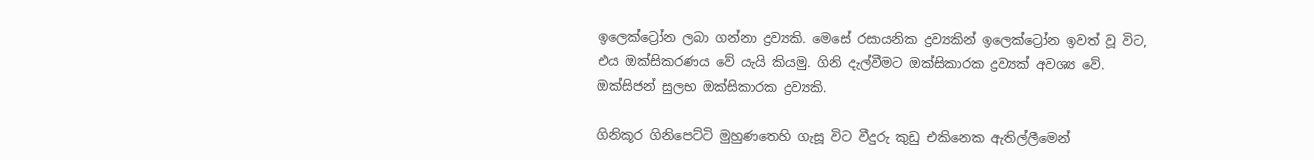ඉලෙක්ට්‍රෝන ලබා ගන්නා ද්‍රව්‍යකි. මෙසේ රසායනික ද්‍රව්‍යකින් ඉලෙක්ට්‍රෝන ඉවත් වූ විට, එය ඔක්සිකරණය වේ යැයි කියමු. ගිනි දැල්වීමට ඔක්සිකාරක ද්‍රව්‍යක් අවශ්‍ය වේ. ඔක්සිජන් සුලභ ඔක්සිකාරක ද්‍රව්‍යකි.

ගිනිකූර ගිනිපෙට්ටි මුහුණතෙහි ගැසූ විට වීදුරු කුඩු එකිනෙක ඇතිල්ලීමෙන්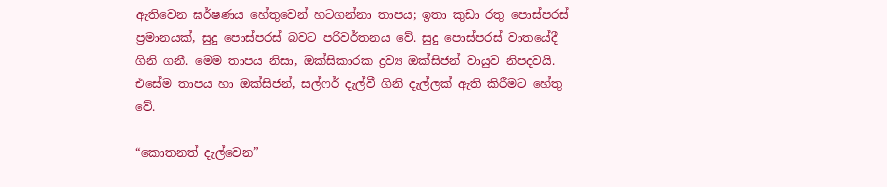ඇතිවෙන ඝර්ෂණය හේතුවෙන් හටගන්නා තාපය; ඉතා කුඩා රතු පොස්පරස් ප්‍රමානයක්, සුදු පොස්පරස් බවට පරිවර්තනය වේ. සුදු පොස්පරස් වාතයේදී ගිනි ගනී. මෙම තාපය නිසා, ඔක්සිකාරක ද්‍රව්‍ය ඔක්සිජන් වායුව නිපදවයි. එසේම තාපය හා ඔක්සිජන්, සල්ෆර් දැල්වී ගිනි දැල්ලක් ඇති කිරීමට හේතු වේ.

“කොතනත් දැල්වෙන”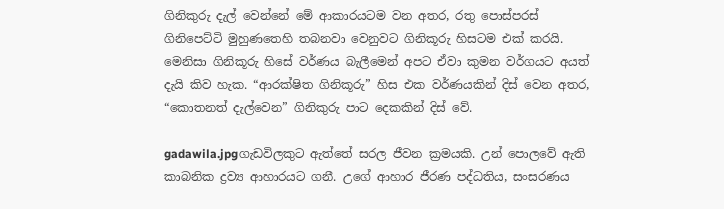ගිනිකුරු දැල් වෙන්නේ මේ ආකාරයටම වන අතර, රතු පොස්පරස් ගිනිපෙට්ටි මුහුණතෙහි තබනවා වෙනුවට ගිනිකූරු හිසටම එක් කරයි. මෙනිසා ගිනිකූරු හිසේ වර්ණය බැලීමෙන් අපට ඒවා කුමන වර්ගයට අයත් දැයි කිව හැක. “ආරක්ෂිත ගිනිකූරු” හිස එක වර්ණයකින් දිස් වෙන අතර, “කොතනත් දැල්වෙන” ගිනිකුරු පාට දෙකකින් දිස් වේ.

gadawila.jpgගැඩවිලකුට ඇත්‍තේ සරල ජීවන ක්‍රමයකි. උන් පොලවේ ඇති කාබනික ද්‍රව්‍ය ආහාරයට ගනී. උගේ ආහාර ජීරණ පද්ධතිය, සංසරණය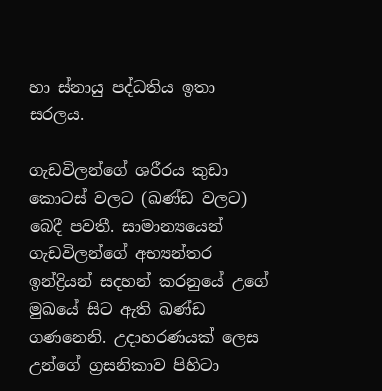හා ස්නායු පද්ධතිය ඉතා සරලය.

ගැඩවිලන්ගේ ශරීරය කුඩා කොටස් වලට (ඛණ්ඩ වලට) බෙදී පවතී. සාමාන්‍යයෙන් ගැඩවිලන්ගේ අභ්‍යන්තර ඉන්ද්‍රියන් සදහන් කරනුයේ උගේ මුඛයේ සිට ඇති ඛණ්ඩ ගණනෙනි. උදාහරණයක් ලෙස උන්ගේ ග්‍රසනිකාව පිහිටා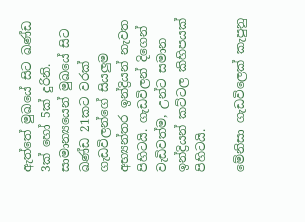ඇත්තේ මුඛයේ සිට ඛණ්ඩ 3ක් හෝ 5ක් දුරිනි. සාමාන්‍යයෙන් මුඛයේ සිට ඛණ්ඩ 21කට වරක් ගැඩවිලන්ගේ සියලුම අභ්‍යන්තර ඉන්ද්‍රියන් නැවත පිහිටයි. ගැඩවිලන් දිගෙන් වැඩිවත්ම, උන්ට සමාන ඉන්ද්‍රියන් කට්ටල කිහිපයක් පිහිටයි.

මේනිසා ගැඩවිලෙක් කැපුනු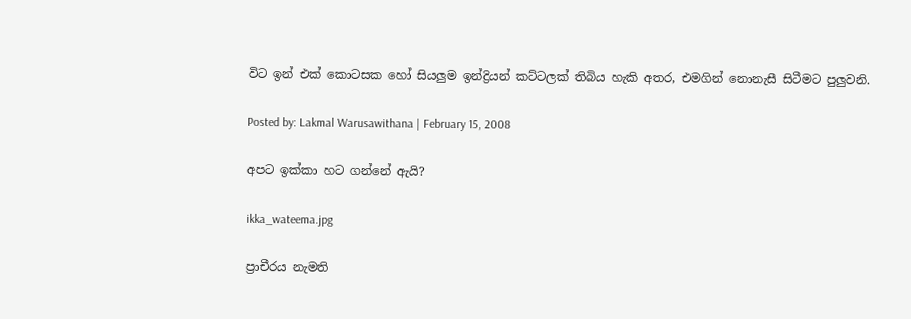විට ඉන් එක් කොටසක හෝ සියලුම ඉන්ද්‍රියන් කට්ටලක් තිබිය හැකි අතර, එමගින්‍ නොනැසී සිටීමට පුලුවනි.

Posted by: Lakmal Warusawithana | February 15, 2008

අපට ඉක්කා හට ගන්නේ ඇයි?

ikka_wateema.jpg

ප්‍රාචීරය නැමති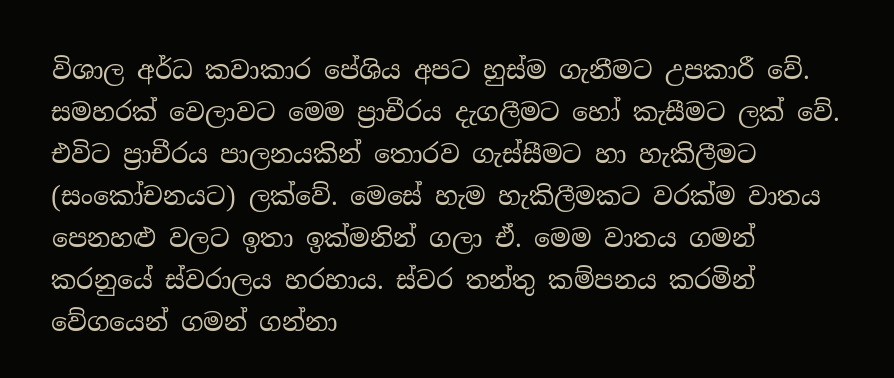විශාල අර්ධ කවාකාර පේශිය අපට හුස්ම ගැනීමට උපකාරී වේ. සමහරක් වෙලාවට මෙම ප්‍රාචීරය දැගලීමට හෝ කැසීමට ලක් වේ. එවිට ප්‍රාචීරය පාලනයකින් තොරව ගැස්සීමට හා හැකිලීමට (සංකෝචනයට) ලක්වේ. මෙසේ හැම හැකිලීමකට වරක්ම වාතය පෙනහළු වලට ඉතා ඉක්මනින් ගලා ඒ. මෙම වාතය ගමන් කරනුයේ ස්වරාලය හරහාය. ස්වර තන්තු කම්පනය කරමින් වේගයෙන් ගමන් ගන්නා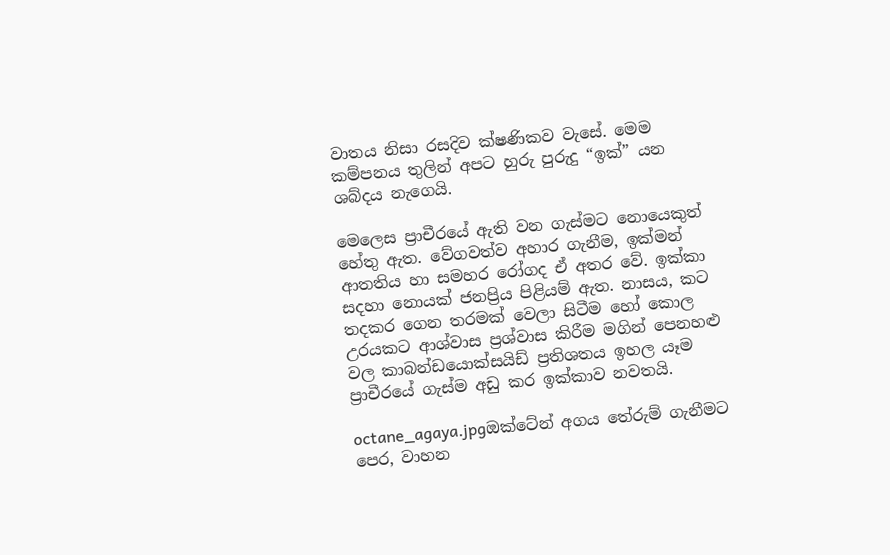වාතය නිසා රසදිව ක්ෂණිකව වැසේ. මෙම කම්පනය තුලින් අපට හුරු පුරුදු “ඉක්” යන ශබ්දය නැගෙයි.

මෙලෙස ප්‍රාචීරයේ ඇති වන ගැස්මට නොයෙකුත් හේතු ඇත. වේගවත්ව අහාර ගැනීම, ඉක්මන් ආතතිය හා සමහර රෝගද ඒ අතර වේ. ඉක්කා සදහා නොයක් ජනප්‍රිය පිළියම් ඇත. නාසය, කට තදකර ගෙන තරමක් වෙලා සිටීම හෝ කොල උරයකට ආශ්වාස ප්‍රශ්වාස කිරීම මගින් පෙනහළු වල කාබන්ඩයොක්සයිඩ් ප්‍රතිශතය ඉහල යෑම ප්‍රාචීරයේ ගැස්‍ම අඩු කර ඉක්කාව නවතයි.

octane_agaya.jpgඔක්ටේන් අගය තේරුම් ගැනීමට පෙර, වාහන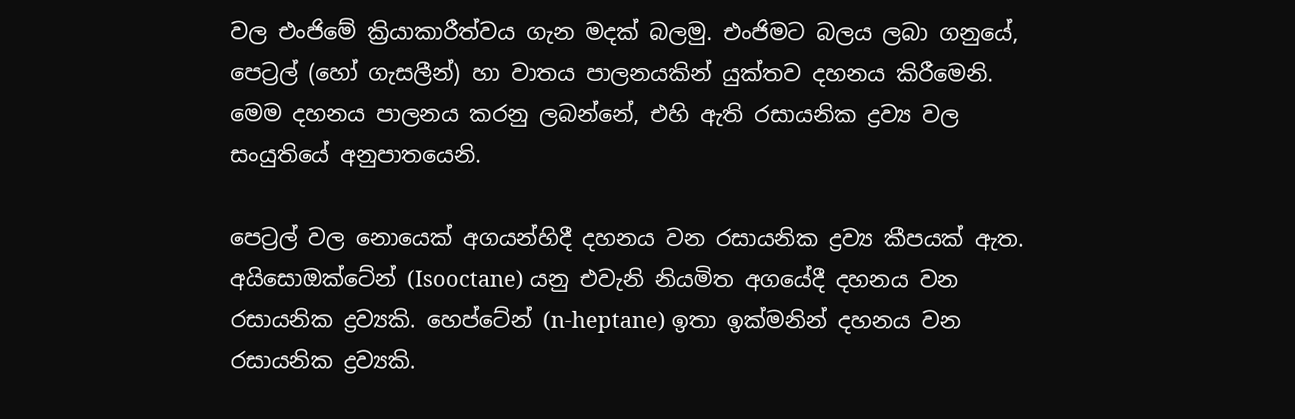වල එංජිමේ ක්‍රියාකාරීත්වය ගැන මදක් බලමු. එංජිමට බලය ලබා ගනුයේ, පෙට්‍රල් (හෝ ගැසලීන්) හා වාතය පාලනයකින් යුක්තව දහනය කිරීමෙනි. මෙම දහනය පාලනය කරනු ලබන්නේ, එහි ඇති රසායනික ද්‍රව්‍ය වල සංයුතියේ අනුපාතයෙනි.

පෙට්‍රල් වල නොයෙක් අගයන්හිදී දහනය වන රසායනික ද්‍රව්‍ය කීපයක් ඇත. අයිසොඔක්ටේන් (Isooctane) යනු එවැනි නියමිත අගයේදී දහනය වන රසායනික ද්‍රව්‍යකි. හෙප්ටේන් (n-heptane) ඉතා ඉක්මනින් දහනය වන රසායනික ද්‍රව්‍යකි.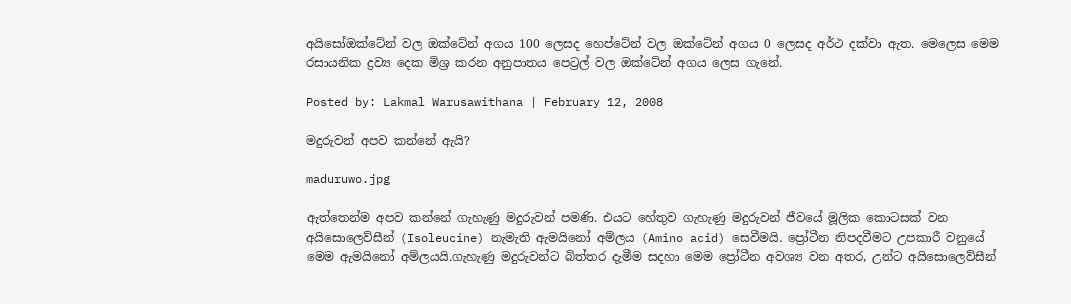අයිසෝඔක්ටේන් වල ඔක්ටේන් අගය 100 ලෙසද හෙප්ටේන් වල ඔක්ටේන් අගය 0 ලෙසද අර්ථ දක්වා ඇත. මෙලෙස මෙම රසායනික ද්‍රව්‍ය දෙක මිශ්‍ර කරන අනුපාතය පෙට්‍රල් වල ඔක්ටේන් අගය ලෙස ගැනේ.

Posted by: Lakmal Warusawithana | February 12, 2008

මදුරුවන් අපව කන්නේ ඇයි?

maduruwo.jpg

ඇත්තෙන්ම අපව කන්නේ ගැහැණු මදුරුවන් පමණි. එයට හේතුව ගැහැණු මදුරුවන් ජීවයේ මූලික කොටසක් වන අයිසොලෙව්සීන් (Isoleucine) නැමැති ඇමයිනෝ අම්ලය (Amino acid) සෙවීමයි. ප්‍රෝටීන නිපදවීමට උපකාරී වනුයේ මෙම ඇමයිනෝ අම්ලයයි.ගැහැණු මදුරුවන්ට බිත්තර දැමීම සදහා මෙම ප්‍රෝටීන අවශ්‍ය වන අතර, උන්ට අයිසොලෙව්සීන්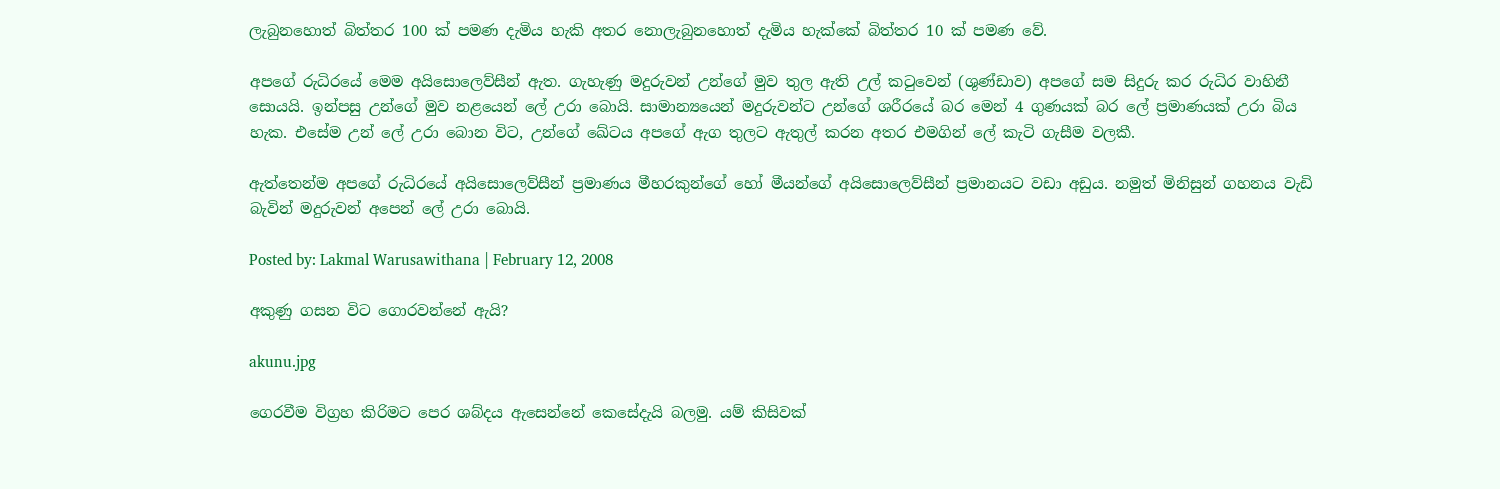ලැබුනහොත් බිත්‍තර 100 ක් පමණ දැමිය හැකි අතර නොලැබුනහොත්‍ දැමිය හැක්කේ බිත්තර 10 ක් පමණ වේ.

අපගේ රුධිරයේ මෙම අයිසොලෙව්සීන් ඇත. ගැහැණු මදුරුවන් උන්ගේ මුව තුල ඇති උල් කටුවෙන් (ශුණ්ඩාව) අපගේ සම සිදුරු කර රුධිර වාහිනී සොයයි. ඉන්පසු උන්ගේ මුව නළයෙන් ලේ උරා බොයි. සාමාන්‍යයෙන් මදුරුවන්ට උන්ගේ ශරීරයේ බර මෙන් 4 ගුණයක් බර ලේ ප්‍රමාණයක් උරා බිය හැක. එසේම උන් ලේ උරා බොන විට, උන්ගේ ඛේටය අපගේ ඇග තුලට ඇතුල් කරන අතර එමගින් ලේ කැටි ගැසීම වලකී.

ඇත්තෙන්ම අපගේ රුධිරයේ අයිසොලෙව්සීන් ප්‍රමාණය මීහරකුන්ගේ හෝ මීයන්ගේ අයිසොලෙව්සීන් ප්‍රමානයට වඩා අඩුය. නමුත් මිනිසුන් ගහනය වැඩි බැවින් මදුරුවන් අපෙන් ලේ උරා බොයි.

Posted by: Lakmal Warusawithana | February 12, 2008

අකුණු ගසන විට ගොරවන්නේ ඇයි?

akunu.jpg

ගෙරවීම විග්‍රහ කිරිමට පෙර ශබ්දය ඇසෙන්නේ කෙසේදැයි බලමු. යම් කිසිවක්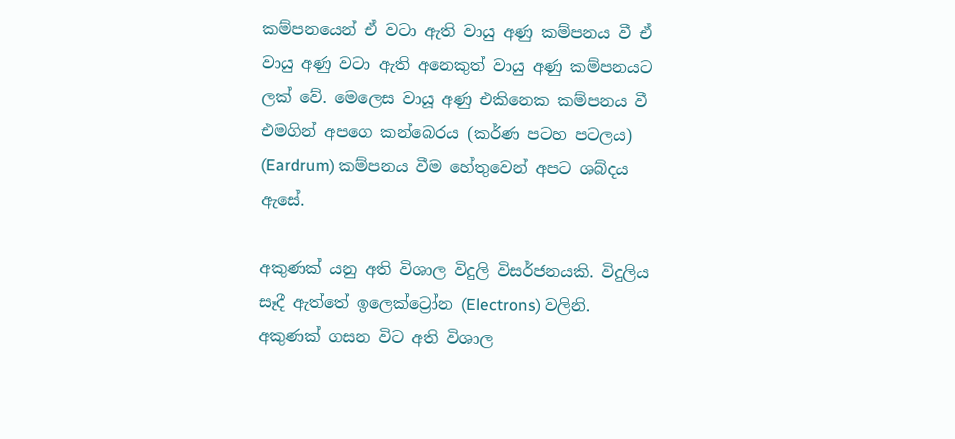කම්පනයෙන් ඒ වටා ඇති වායු අණු කම්පනය වී ඒ වායු අණු වටා ඇති අනෙකුත් වායු අණු කම්පනයට ලක් වේ. මෙලෙස වායූ අණු එකිනෙක කම්පනය වී එමගින් අපගෙ කන්බෙරය (කර්ණ පටහ පටලය) (Eardrum) කම්පනය වීම හේතුවෙන් අපට ශබ්දය ඇසේ.

අකුණක් යනු අති විශාල විදුලි විසර්ජනයකි. විදුලිය සෑදී ඇත්තේ ඉලෙක්ට්‍රෝන (Electrons) වලිනි. අකුණක් ගසන විට අති විශාල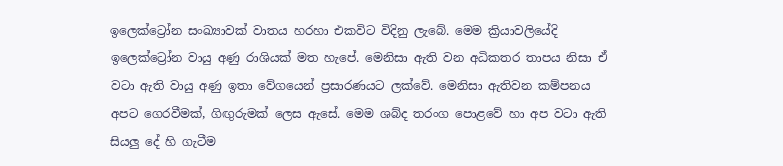ඉලෙක්ට්‍රෝන සංඛ්‍යාවක් වාතය හරහා එකවිට විදිනු ලැබේ. මෙම ක්‍රියාවලියේදි ඉලෙක්ට්‍රෝන වායු අණු රාශියක් මත හැපේ. මෙනිසා ඇති වන අධිකතර තාපය නිසා ඒ වටා ඇති වායු අණු ඉතා වේගයෙන් ප්‍රසාරණයට ලක්වේ. මෙනිසා ඇතිවන කම්පනය අපට ගෙරවීමක්, ගිඟුරුමක් ලෙස ඇසේ. මෙම ශබ්ද තරංග පොළවේ හා අප වටා ඇති සියලු දේ හි ගැටීම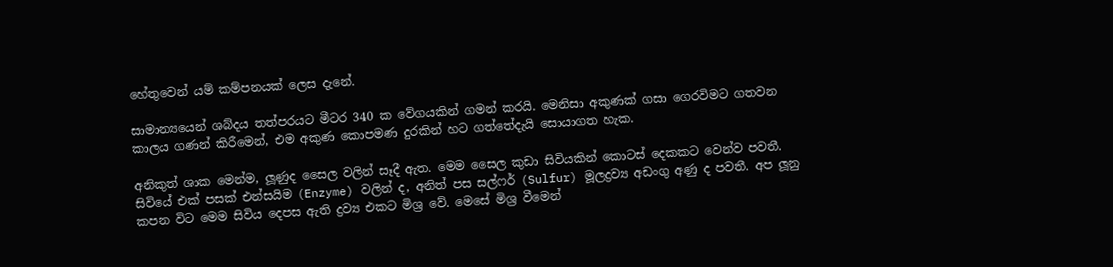හේතුවෙන් යම් කම්පනයක් ලෙස දැනේ.

සාමාන්‍යයෙන් ශබ්දය තත්පරයට මීටර 340 ක වේගයකින් ගමන් කරයි. මෙනිසා අකුණක් ගසා ගෙරවිමට ගතවන කාලය ගණන් කිරීමෙන්, එම අකුණ කොපමණ දුරකින් හට ගත්තේදැයි සොයාගත හැක.

අනිකුත් ශාක මෙන්ම, ලූණුද සෛල වලින් සෑදී ඇත. මෙම සෛල කුඩා සිවියකින් කොටස් දෙකකට වෙන්ව පවතී. සිවියේ එක් පසක් එන්සයිම (Enzyme) වලින් ද, අනිත් පස සල්ෆර් (Sulfur) මූලද්‍රව්‍ය අඩංගු අණු ද පවතී. අප ලූනු කපන විට මෙම සිවිය දෙපස ඇති ද්‍රව්‍ය එකට මිශ්‍ර වේ. මෙසේ මිශ්‍ර වීමෙන්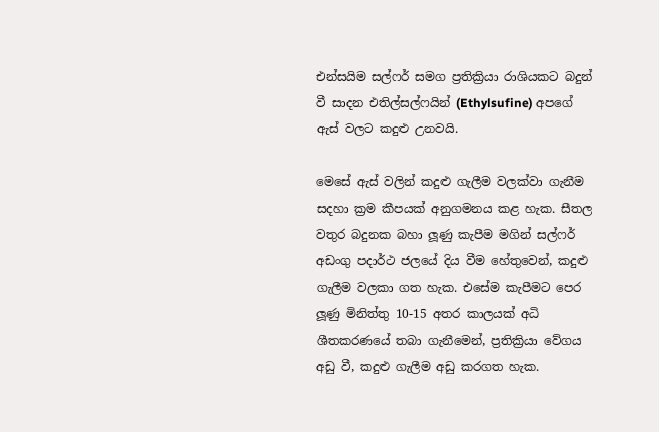එන්සයිම සල්ෆර් සමග ප්‍රතික්‍රියා රාශියකට බදුන් වී සාදන එතිල්සල්ෆයින් (Ethylsufine) අපගේ ඇස් වලට කදුළු උනවයි.

මෙසේ ඇස් වලින් කදුළු ගැලීම වලක්වා ගැනීම සදහා ක්‍රම කීපයක් අනුගමනය කළ හැක. සීතල වතුර බදුනක බහා ලූණු කැපීම මගින් සල්ෆර් අඩංගු පදාර්ථ ජලයේ දිය වීම හේතුවෙන්, කදුළු ගැලීම වලකා ගත හැක. එසේම කැපීමට පෙර ලූණු මිනිත්තු 10-15 අතර කාලයක් අධි ශීතකරණයේ තබා ගැනීමෙන්, ප්‍රතික්‍රියා වේගය අඩු වී, කදුළු ගැලීම අඩු කරගත හැක.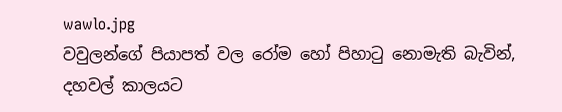wawlo.jpg
වවුලන්ගේ පියාපත් වල රෝම හෝ පිහාටු නොමැති බැවින්, දහවල් කාලයට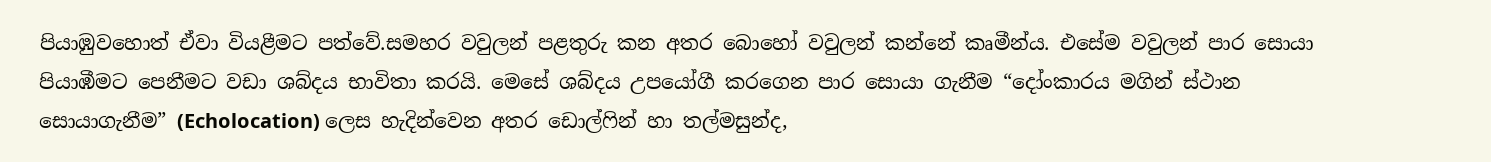පියාඹුවහොත් ඒවා වියළීමට පත්වේ.සමහර වවුලන් පළතුරු කන අතර බොහෝ වවුලන් කන්නේ කෘමීන්ය. එසේම වවුලන් පාර සොයා පියාඹීමට පෙනීමට වඩා ශබ්දය භාවිතා කරයි. මෙසේ ශබ්දය උපයෝගී කරගෙන පාර සොයා ගැනීම “දෝංකාරය මගින් ස්ථාන සොයාගැනීම” (Echolocation) ලෙස හැදින්වෙන අතර ඩොල්ෆින් හා තල්මසුන්ද,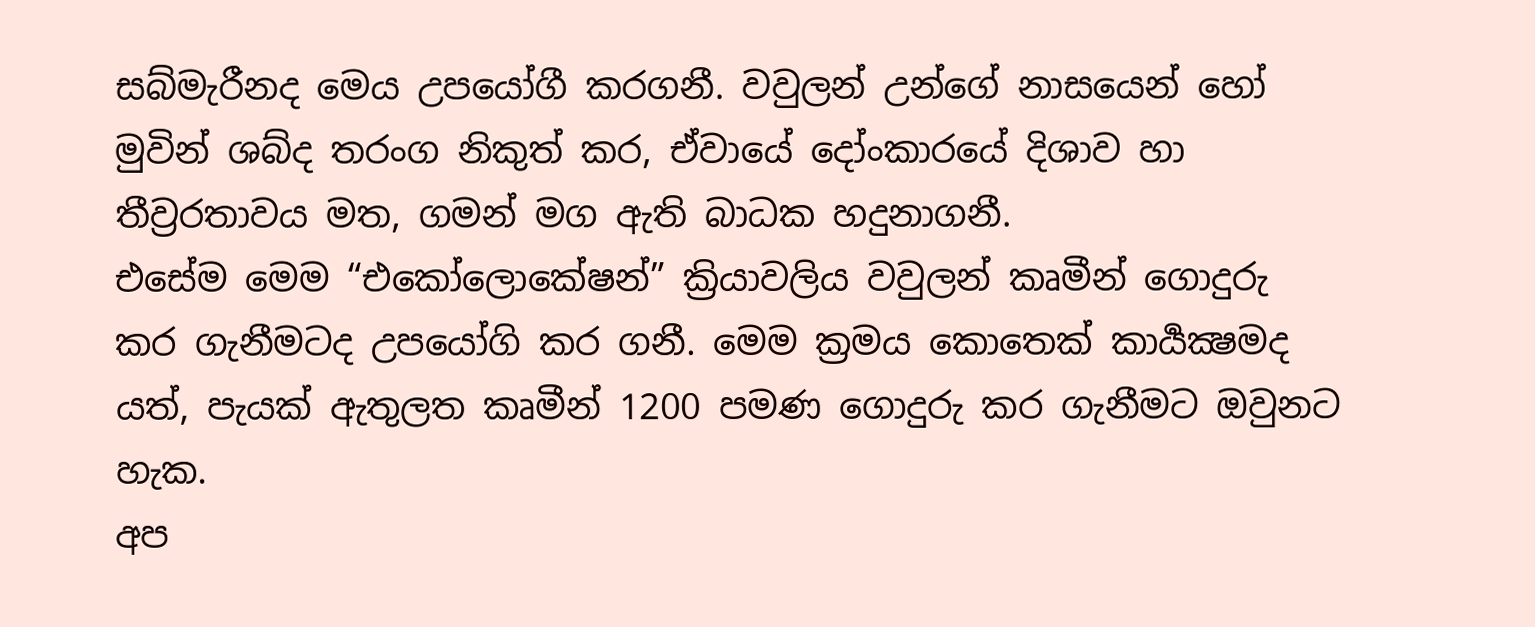සබ්මැරීනද මෙය උපයෝගී කරගනී. වවුලන් උන්ගේ නාසයෙන් හෝ මුවින් ශබ්ද තරංග නිකුත් කර, ඒවායේ දෝංකාරයේ දිශාව හා තීව්‍රරතාවය මත, ගමන් මග ඇති බාධක හදුනාගනී.
එසේම මෙම “එකෝලොකේෂන්” ක්‍රියාවලිය වවුලන් කෘමීන් ගොදුරු කර ගැනීමටද උපයෝගි කර ගනී. මෙම ක්‍රමය කොතෙක් කාර්‍යක්‍ෂමද යත්, පැයක් ඇතුලත කෘමීන් 1200 පමණ ගොදුරු කර ගැනීමට ඔවුනට හැක.
අප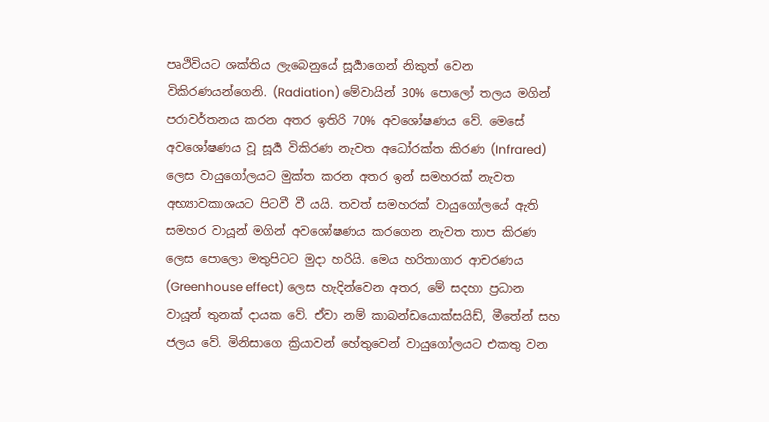පෘථිවියට ශක්තිය ලැබෙනුයේ සූර්‍යාගෙන් නිකුත් වෙන විකිරණයන්ගෙනි. (Radiation) මේවායින් 30% පොලෝ තලය මගින් පරාවර්තනය කරන අතර ඉතිරි 70% අවශෝෂණය වේ. මෙසේ අවශෝෂණය වූ සූර්‍ය විකිරණ නැවත අධෝරක්ත කිරණ (Infrared) ලෙස වායුගෝලයට මුක්ත කරන අතර ඉන් සමහරක් නැවත අභ්‍යාවකාශයට පිටවී වී යයි. තවත් සමහරක් වායුගෝලයේ ඇති සමහර වායූන් මගින් අවශෝෂණය කරගෙන නැවත තාප කිරණ ලෙස පොලො මතුපිටට මුදා හරියි. මෙය හරිතාගාර ආචරණය (Greenhouse effect) ලෙස හැදින්වෙන අතර, මේ සදහා ප්‍රධාන වායූන් තුනක් දායක වේ. ඒවා නම් කාබන්ඩයොක්සයිඩ්, මීතේන් සහ ජලය වේ. මිනිසාගෙ ක්‍රියාවන් හේතුවෙන් වායුගෝලයට එකතු වන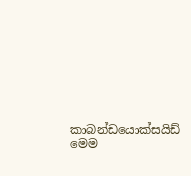කාබන්ඩයොක්සයිඩ් මෙම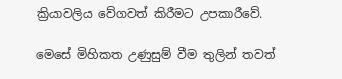ක්‍රියාවලිය වේගවත් කිරීමට උපකාරීවේ.

මෙසේ මිහිකත උණුසුම් වීම තුලින් තවත්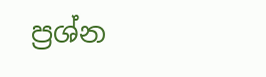ප්‍රශ්න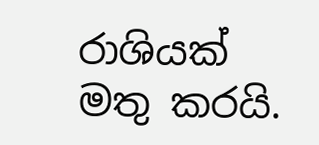රාශියක් මතු කරයි.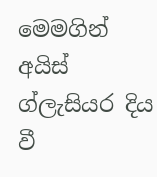මෙමගින් අයිස් ග්‍ලැසියර දිය වී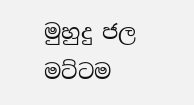මුහුදු ජල මට්ටම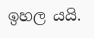ඉහල යයි.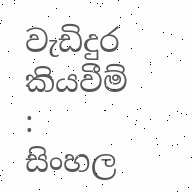වැඩිදුර කියවීම් : සිංහල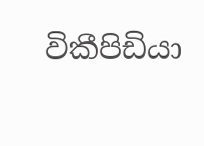විකීපිඩියා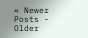« Newer Posts - Older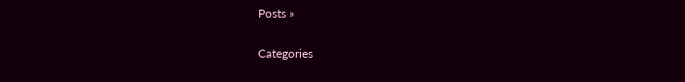Posts »

Categories